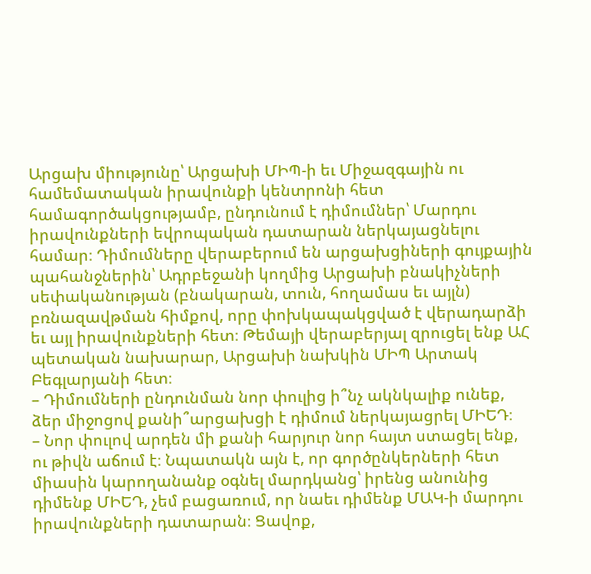Արցախ միությունը՝ Արցախի ՄԻՊ-ի եւ Միջազգային ու համեմատական իրավունքի կենտրոնի հետ համագործակցությամբ, ընդունում է դիմումներ՝ Մարդու իրավունքների եվրոպական դատարան ներկայացնելու համար։ Դիմումները վերաբերում են արցախցիների գույքային պահանջներին՝ Ադրբեջանի կողմից Արցախի բնակիչների սեփականության (բնակարան, տուն, հողամաս եւ այլն) բռնազավթման հիմքով, որը փոխկապակցված է վերադարձի եւ այլ իրավունքների հետ։ Թեմայի վերաբերյալ զրուցել ենք ԱՀ պետական նախարար, Արցախի նախկին ՄԻՊ Արտակ Բեգլարյանի հետ։
– Դիմումների ընդունման նոր փուլից ի՞նչ ակնկալիք ունեք, ձեր միջոցով քանի՞արցախցի է դիմում ներկայացրել ՄԻԵԴ։
– Նոր փուլով արդեն մի քանի հարյուր նոր հայտ ստացել ենք, ու թիվն աճում է։ Նպատակն այն է, որ գործընկերների հետ միասին կարողանանք օգնել մարդկանց՝ իրենց անունից դիմենք ՄԻԵԴ, չեմ բացառում, որ նաեւ դիմենք ՄԱԿ-ի մարդու իրավունքների դատարան։ Ցավոք,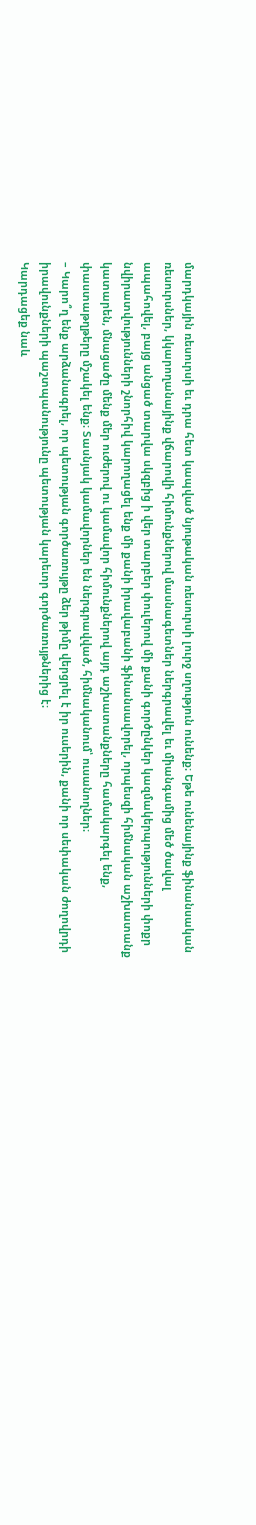մարդկային ռեսուրսի եւ դրա հետ կապված նյութական ռեսուրսի լուրջ սղություն ունենք։ Եթե ունենայինք ֆինանսական ռեսուրսներ, կկարողանայինք վճարովի հիմունքներով մասնագետներ ներգրավել եւ միանգամից մեծ ծավալ ապահովել, բայց անցած տարվա սկզբից ի վեր տարբեր փուլերով մի քանի գործընկեր կազմակերպությունների փոքր նվիրատվությունների շնորհիվ կարողացել ենք մի քանի իրավաբանի ֆինանսավորել, որպեսզի հիմնական աշխատանք կատարեն, մնացածը մենք մեր ուժերով ու կամավոր հիմունքներով այդ աշխատանքները համակարգել ենք, փաստաթղթերը մշակել ենք։ Տասնյակ կամավորներ են ներգրավված, հիմնականում՝ ուսանողներ։
– Կարո՞ղ ենք արձանագրել, որ պետության գործառույթը ձեր թիմը վերցրել է իր ուսերին, քանի որ սեփական ժողովրդի իրավունքների պաշտպանությունը պետության կարեւոր գործառույթներից է։
Կարդացեք նաև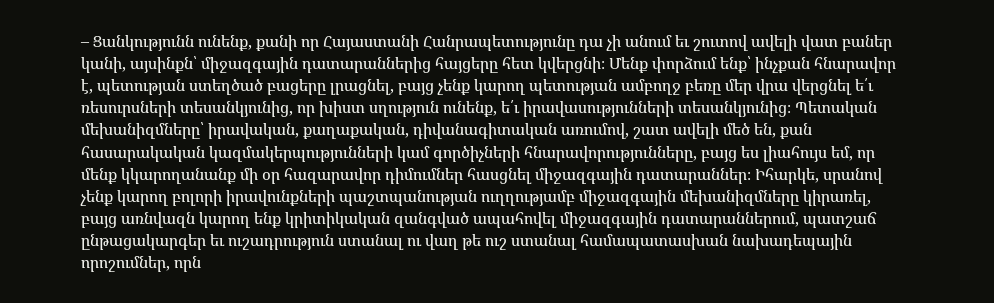– Ցանկությունն ունենք, քանի որ Հայաստանի Հանրապետությունը դա չի անում եւ շուտով ավելի վատ բաներ կանի, այսինքն՝ միջազգային դատարաններից հայցերը հետ կվերցնի։ Մենք փորձում ենք՝ ինչքան հնարավոր է, պետության ստեղծած բացերը լրացնել, բայց չենք կարող պետության ամբողջ բեռը մեր վրա վերցնել ե՛ւ ռեսուրսների տեսանկյունից, որ խիստ սղություն ունենք, ե՛ւ իրավասությունների տեսանկյունից։ Պետական մեխանիզմները՝ իրավական, քաղաքական, դիվանագիտական առումով, շատ ավելի մեծ են, քան հասարակական կազմակերպությունների կամ գործիչների հնարավորությունները, բայց ես լիահույս եմ, որ մենք կկարողանանք մի օր հազարավոր դիմումներ հասցնել միջազգային դատարաններ։ Իհարկե, սրանով չենք կարող բոլորի իրավունքների պաշտպանության ուղղությամբ միջազգային մեխանիզմները կիրառել, բայց առնվազն կարող ենք կրիտիկական զանգված ապահովել միջազգային դատարաններում, պատշաճ ընթացակարգեր եւ ուշադրություն ստանալ ու վաղ թե ուշ ստանալ համապատասխան նախադեպային որոշումներ, որն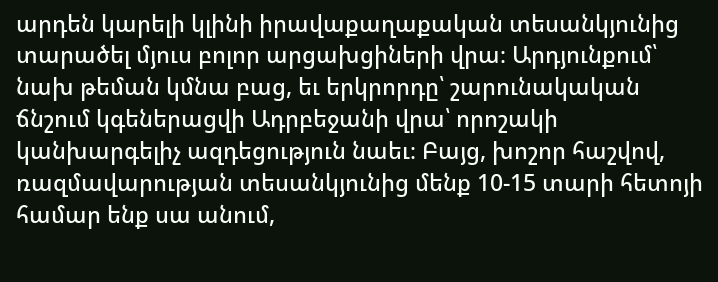արդեն կարելի կլինի իրավաքաղաքական տեսանկյունից տարածել մյուս բոլոր արցախցիների վրա։ Արդյունքում՝ նախ թեման կմնա բաց, եւ երկրորդը՝ շարունակական ճնշում կգեներացվի Ադրբեջանի վրա՝ որոշակի կանխարգելիչ ազդեցություն նաեւ։ Բայց, խոշոր հաշվով, ռազմավարության տեսանկյունից մենք 10-15 տարի հետոյի համար ենք սա անում,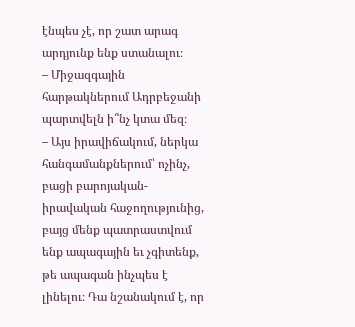էնպես չէ, որ շատ արագ արդյունք ենք ստանալու։
– Միջազգային հարթակներում Ադրբեջանի պարտվելն ի՞նչ կտա մեզ։
– Այս իրավիճակում, ներկա հանգամանքներում՝ ոչինչ, բացի բարոյական-իրավական հաջողությունից, բայց մենք պատրաստվում ենք ապագային եւ չգիտենք, թե ապագան ինչպես է լինելու։ Դա նշանակում է, որ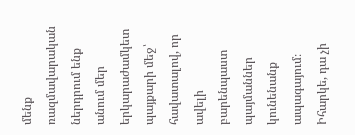մենք ռազմավարական ներդրում ենք անում մեր երկարաժամկետ պայքարի մեջ՝ հավատալով, որ ավելի բարենպաստ պայմաններ կունենանք ապագայում։ Իհարկե, դա չի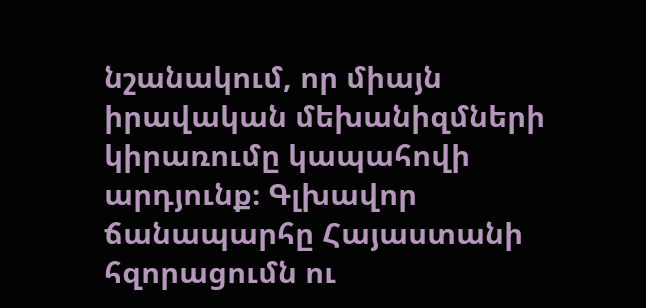նշանակում, որ միայն իրավական մեխանիզմների կիրառումը կապահովի արդյունք։ Գլխավոր ճանապարհը Հայաստանի հզորացումն ու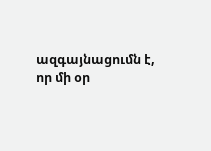ազգայնացումն է, որ մի օր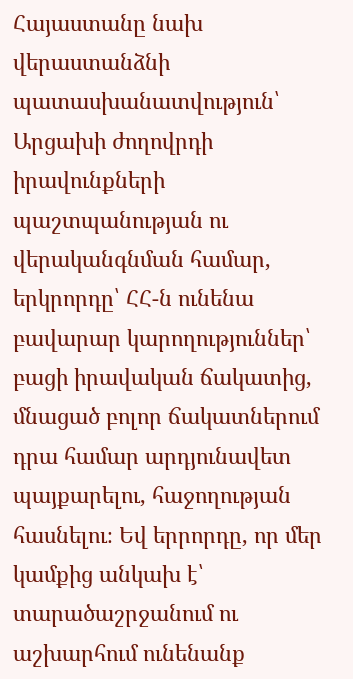Հայաստանը նախ վերաստանձնի պատասխանատվություն՝ Արցախի ժողովրդի իրավունքների պաշտպանության ու վերականգնման համար, երկրորդը՝ ՀՀ-ն ունենա բավարար կարողություններ՝ բացի իրավական ճակատից, մնացած բոլոր ճակատներում դրա համար արդյունավետ պայքարելու, հաջողության հասնելու։ Եվ երրորդը, որ մեր կամքից անկախ է՝ տարածաշրջանում ու աշխարհում ունենանք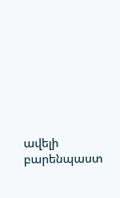ավելի բարենպաստ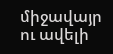միջավայր ու ավելի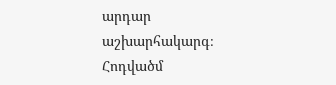արդար աշխարհակարգ։
Հոդվածմ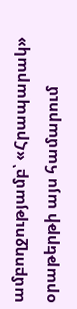ամբողջությամբ՝ «Հրապարակ» օրաթերթի այս համարում